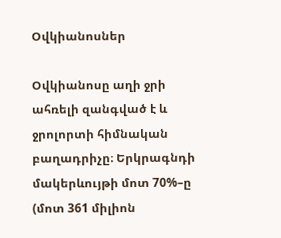Օվկիանոսներ

Օվկիանոսը աղի ջրի ահռելի զանգված է և ջրոլորտի հիմնական բաղադրիչը։ Երկրագնդի մակերևույթի մոտ 70%–ը (մոտ 361 միլիոն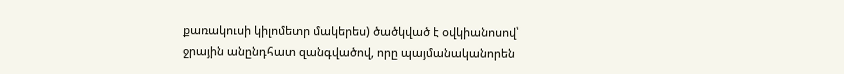քառակուսի կիլոմետր մակերես) ծածկված է օվկիանոսով՝ ջրային անընդհատ զանգվածով, որը պայմանականորեն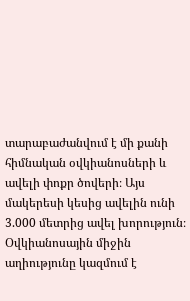տարաբաժանվում է մի քանի հիմնական օվկիանոսների և ավելի փոքր ծովերի։ Այս մակերեսի կեսից ավելին ունի 3.000 մետրից ավել խորություն։ Օվկիանոսային միջին աղիությունը կազմում է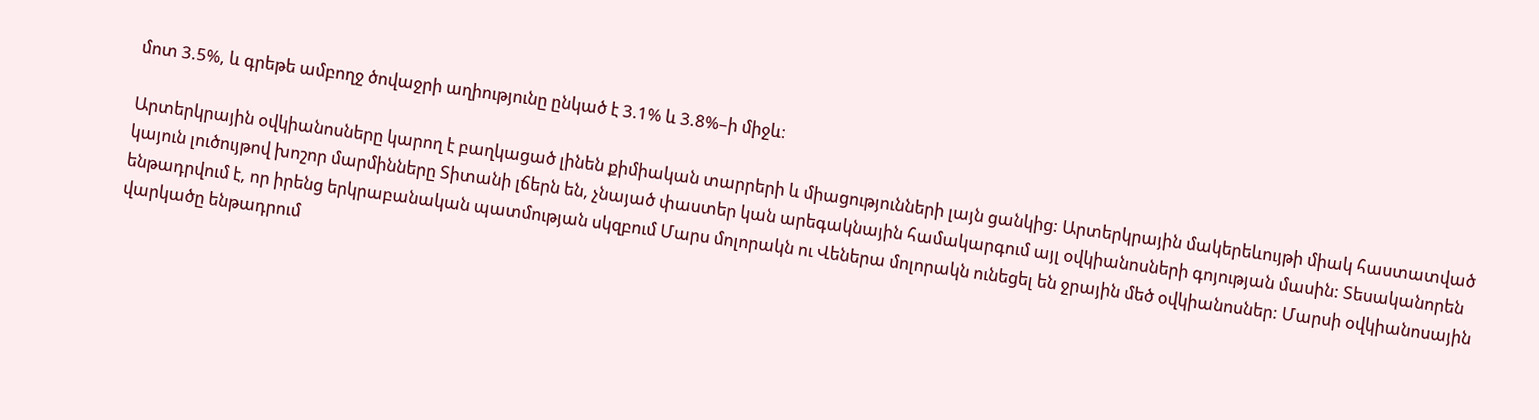մոտ 3.5%, և գրեթե ամբողջ ծովաջրի աղիությունը ընկած է 3.1% և 3.8%–ի միջև։

Արտերկրային օվկիանոսները կարող է բաղկացած լինեն քիմիական տարրերի և միացությունների լայն ցանկից: Արտերկրային մակերեևույթի միակ հաստատված կայուն լուծույթով խոշոր մարմինները Տիտանի լճերն են, չնայած փաստեր կան արեգակնային համակարգում այլ օվկիանոսների գոյության մասին: Տեսականորեն ենթադրվում է, որ իրենց երկրաբանական պատմության սկզբում Մարս մոլորակն ու Վեներա մոլորակն ունեցել են ջրային մեծ օվկիանոսներ: Մարսի օվկիանոսային վարկածը ենթադրում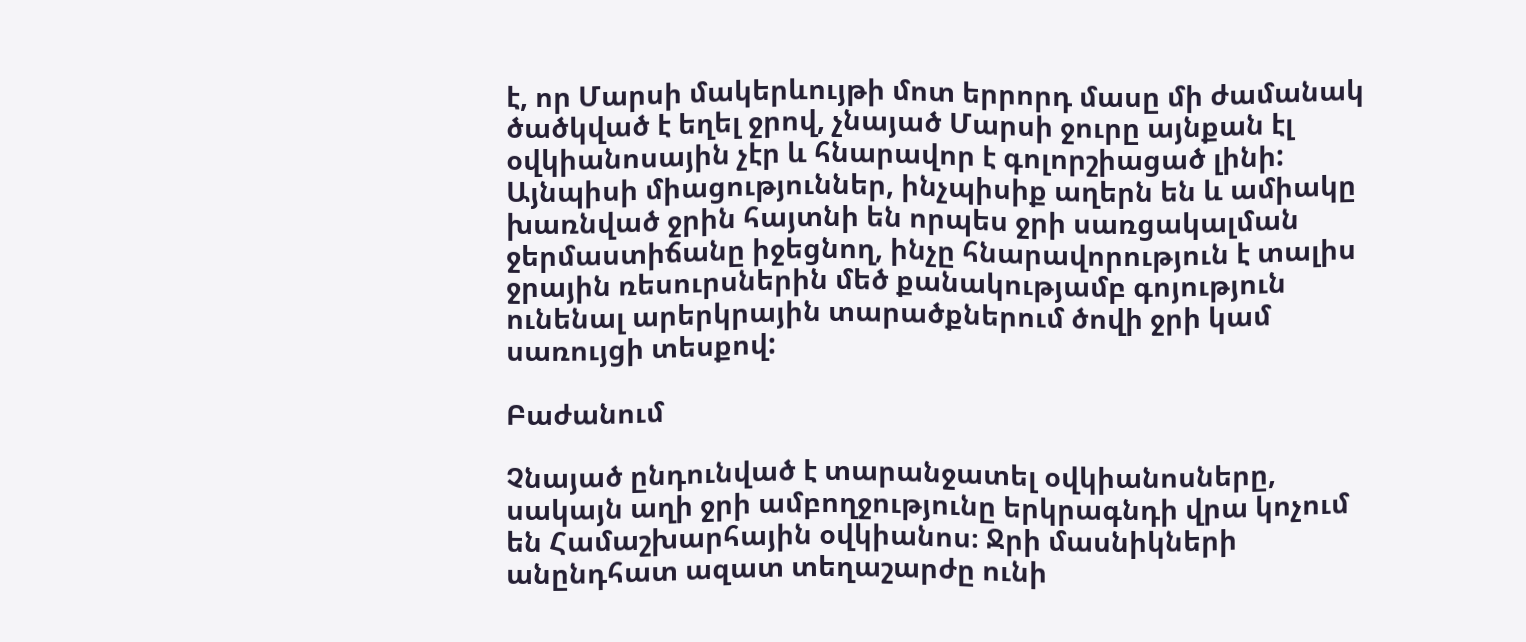է, որ Մարսի մակերևույթի մոտ երրորդ մասը մի ժամանակ ծածկված է եղել ջրով, չնայած Մարսի ջուրը այնքան էլ օվկիանոսային չէր և հնարավոր է գոլորշիացած լինի: Այնպիսի միացություններ, ինչպիսիք աղերն են և ամիակը խառնված ջրին հայտնի են որպես ջրի սառցակալման ջերմաստիճանը իջեցնող, ինչը հնարավորություն է տալիս ջրային ռեսուրսներին մեծ քանակությամբ գոյություն ունենալ արերկրային տարածքներում ծովի ջրի կամ սառույցի տեսքով:

Բաժանում

Չնայած ընդունված է տարանջատել օվկիանոսները, սակայն աղի ջրի ամբողջությունը երկրագնդի վրա կոչում են Համաշխարհային օվկիանոս։ Ջրի մասնիկների անընդհատ ազատ տեղաշարժը ունի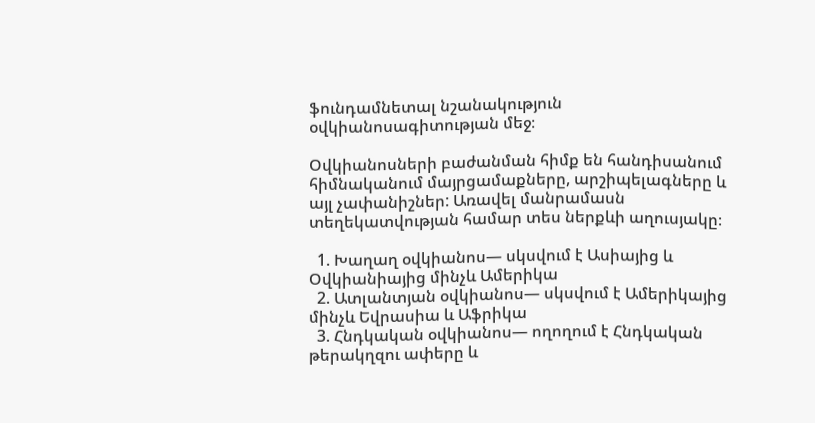ֆունդամնետալ նշանակություն օվկիանոսագիտության մեջ։

Օվկիանոսների բաժանման հիմք են հանդիսանում հիմնականում մայրցամաքները, արշիպելագները և այլ չափանիշներ: Առավել մանրամասն տեղեկատվության համար տես ներքևի աղուսյակը։

  1. Խաղաղ օվկիանոս— սկսվում է Ասիայից և Օվկիանիայից մինչև Ամերիկա
  2. Ատլանտյան օվկիանոս— սկսվում է Ամերիկայից մինչև Եվրասիա և Աֆրիկա
  3. Հնդկական օվկիանոս— ողողում է Հնդկական թերակղզու ափերը և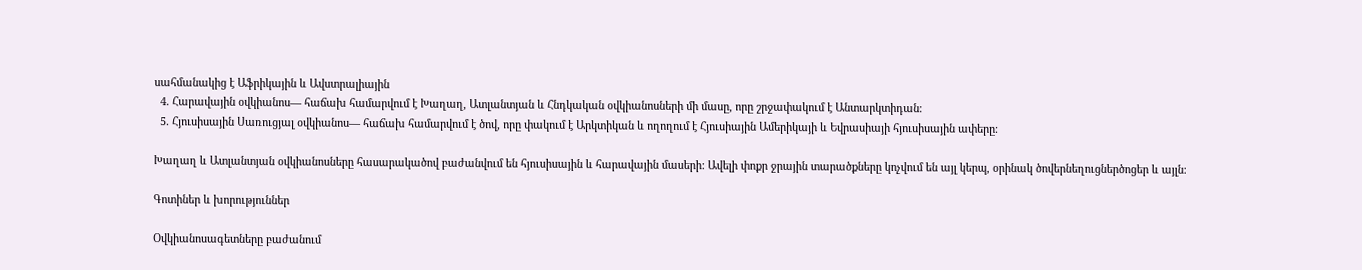սահմանակից է Աֆրիկային և Ավստրալիային
  4. Հարավային օվկիանոս— հաճախ համարվում է Խաղաղ, Ատլանտյան և Հնդկական օվկիանոսների մի մասը, որը շրջափակում է Անտարկտիդան։
  5. Հյուսիսային Սառուցյալ օվկիանոս— հաճախ համարվում է ծով, որը փակում է Արկտիկան և ողողում է Հյուսիային Ամերիկայի և Եվրասիայի հյուսիսային ափերը։

Խաղաղ և Ատլանտյան օվկիանոսները հասարակածով բաժանվում են հյուսիսային և հարավային մասերի: Ավելի փոքր ջրային տարածքները կոչվում են այլ կերպ, օրինակ ծովերնեղուցներծոցեր և այլն։

Գոտիներ և խորություններ

Օվկիանոսագետները բաժանում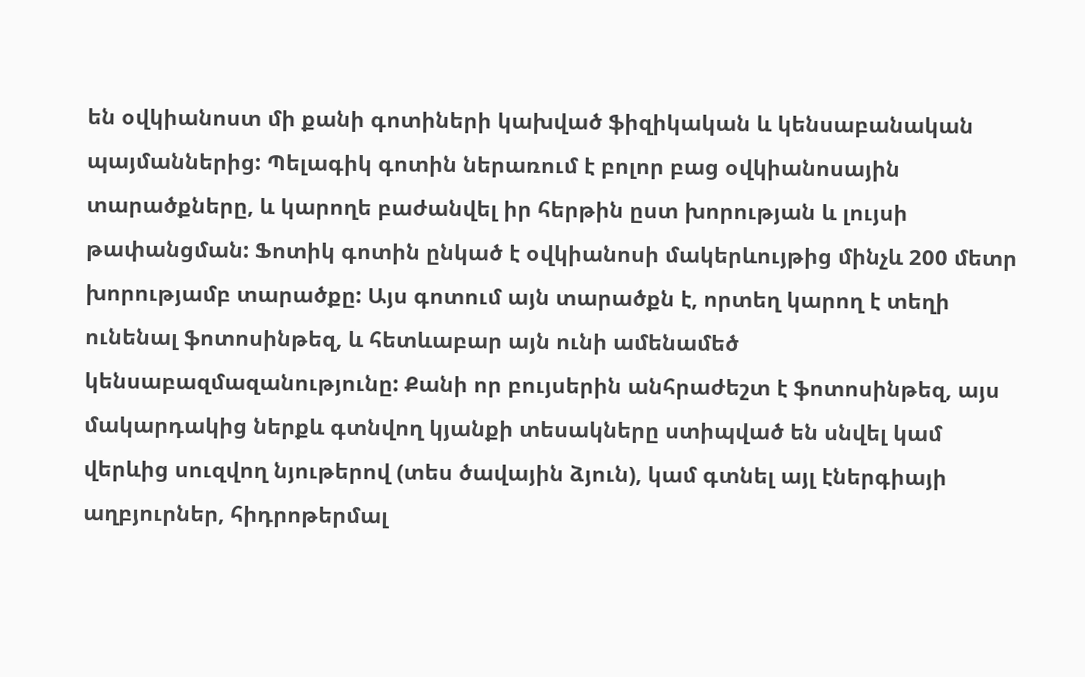են օվկիանոստ մի քանի գոտիների կախված ֆիզիկական և կենսաբանական պայմաններից: Պելագիկ գոտին ներառում է բոլոր բաց օվկիանոսային տարածքները, և կարողե բաժանվել իր հերթին ըստ խորության և լույսի թափանցման: Ֆոտիկ գոտին ընկած է օվկիանոսի մակերևույթից մինչև 200 մետր խորությամբ տարածքը: Այս գոտում այն տարածքն է, որտեղ կարող է տեղի ունենալ ֆոտոսինթեզ, և հետևաբար այն ունի ամենամեծ կենսաբազմազանությունը: Քանի որ բույսերին անհրաժեշտ է ֆոտոսինթեզ, այս մակարդակից ներքև գտնվող կյանքի տեսակները ստիպված են սնվել կամ վերևից սուզվող նյութերով (տես ծավային ձյուն), կամ գտնել այլ էներգիայի աղբյուրներ, հիդրոթերմալ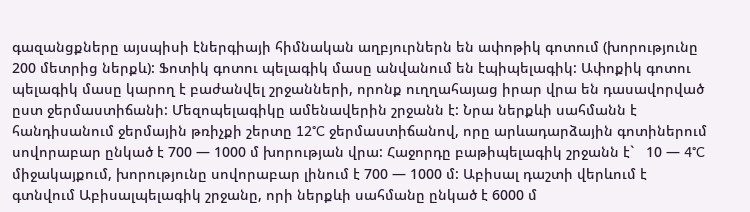գազանցքները այսպիսի էներգիայի հիմնական աղբյուրներն են ափոթիկ գոտում (խորությունը 200 մետրից ներքև): Ֆոտիկ գոտու պելագիկ մասը անվանում են էպիպելագիկ: Ափոքիկ գոտու պելագիկ մասը կարող է բաժանվել շրջանների, որոնք ուղղահայաց իրար վրա են դասավորված ըստ ջերմաստիճանի: Մեզոպելագիկը ամենավերին շրջանն է: Նրա ներքևի սահմանն է հանդիսանում ջերմային թռիչքի շերտը 12°C ջերմաստիճանով, որը արևադարձային գոտիներում սովորաբար ընկած է 700 — 1000 մ խորության վրա: Հաջորդը բաթիպելագիկ շրջանն է`   10 — 4°C միջակայքում, խորությունը սովորաբար լինում է 700 — 1000 մ: Աբիսալ դաշտի վերևում է գտնվում Աբիսալպելագիկ շրջանը, որի ներքևի սահմանը ընկած է 6000 մ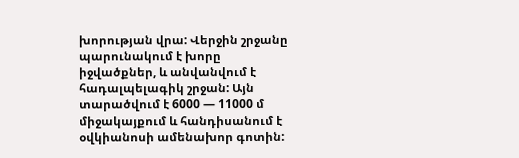խորության վրա: Վերջին շրջանը պարունակում է խորը իջվածքներ, և անվանվում է հադալպելագիկ շրջան: Այն տարածվում է 6000 — 11000 մ միջակայքում և հանդիսանում է օվկիանոսի ամենախոր գոտին: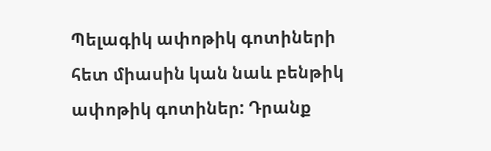Պելագիկ ափոթիկ գոտիների հետ միասին կան նաև բենթիկ ափոթիկ գոտիներ: Դրանք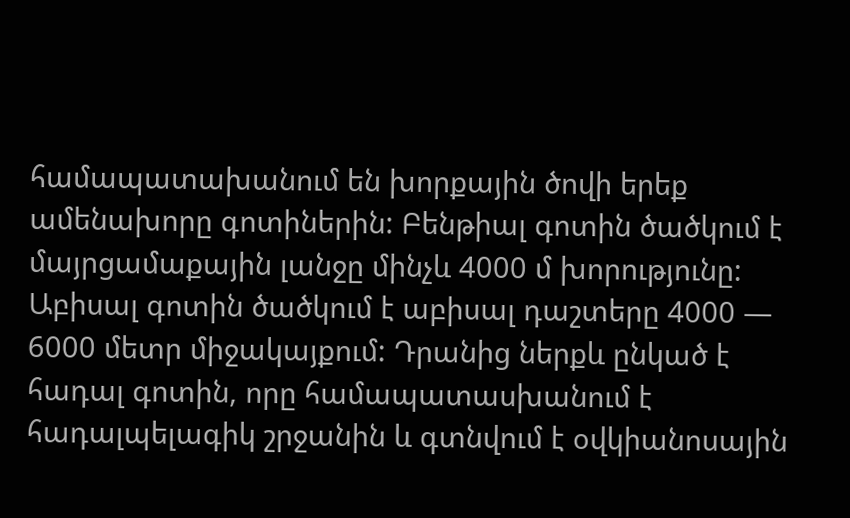համապատախանում են խորքային ծովի երեք ամենախորը գոտիներին: Բենթիալ գոտին ծածկում է մայրցամաքային լանջը մինչև 4000 մ խորությունը: Աբիսալ գոտին ծածկում է աբիսալ դաշտերը 4000 — 6000 մետր միջակայքում: Դրանից ներքև ընկած է հադալ գոտին, որը համապատասխանում է հադալպելագիկ շրջանին և գտնվում է օվկիանոսային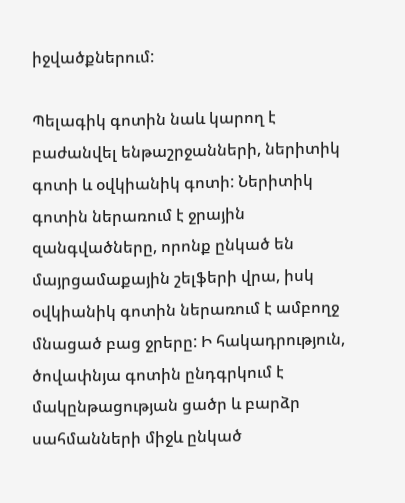իջվածքներում:

Պելագիկ գոտին նաև կարող է բաժանվել ենթաշրջանների, ներիտիկ գոտի և օվկիանիկ գոտի: Ներիտիկ գոտին ներառում է ջրային զանգվածները, որոնք ընկած են մայրցամաքային շելֆերի վրա, իսկ օվկիանիկ գոտին ներառում է ամբողջ մնացած բաց ջրերը: Ի հակադրություն, ծովափնյա գոտին ընդգրկում է մակընթացության ցածր և բարձր սահմանների միջև ընկած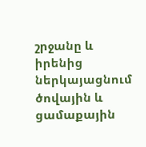շրջանը և իրենից ներկայացնում ծովային և ցամաքային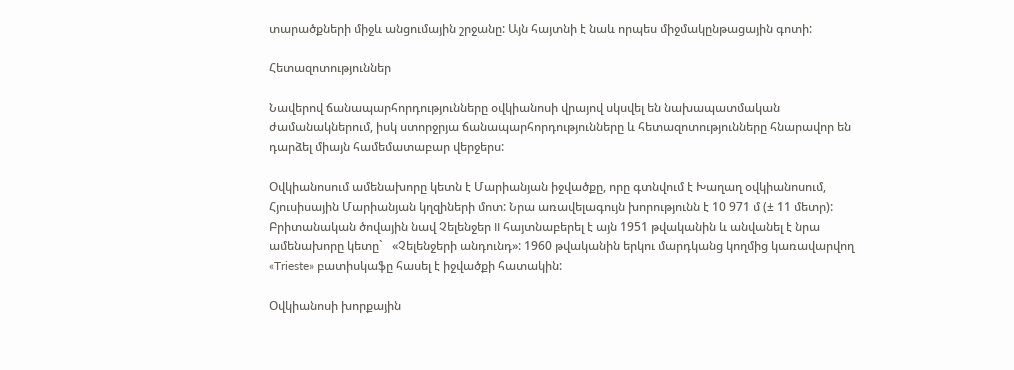տարածքների միջև անցումային շրջանը: Այն հայտնի է նաև որպես միջմակընթացային գոտի:

Հետազոտություններ

Նավերով ճանապարհորդությունները օվկիանոսի վրայով սկսվել են նախապատմական ժամանակներում, իսկ ստորջրյա ճանապարհորդությունները և հետազոտությունները հնարավոր են դարձել միայն համեմատաբար վերջերս:

Օվկիանոսում ամենախորը կետն է Մարիանյան իջվածքը, որը գտնվում է Խաղաղ օվկիանոսում, Հյուսիսային Մարիանյան կղզիների մոտ: Նրա առավելագույն խորությունն է 10 971 մ (± 11 մետր): Բրիտանական ծովային նավ Չելենջեր II հայտնաբերել է այն 1951 թվականին և անվանել է նրա ամենախորը կետը`   «Չելենջերի անդունդ»: 1960 թվականին երկու մարդկանց կողմից կառավարվող «Trieste» բատիսկաֆը հասել է իջվածքի հատակին:

Օվկիանոսի խորքային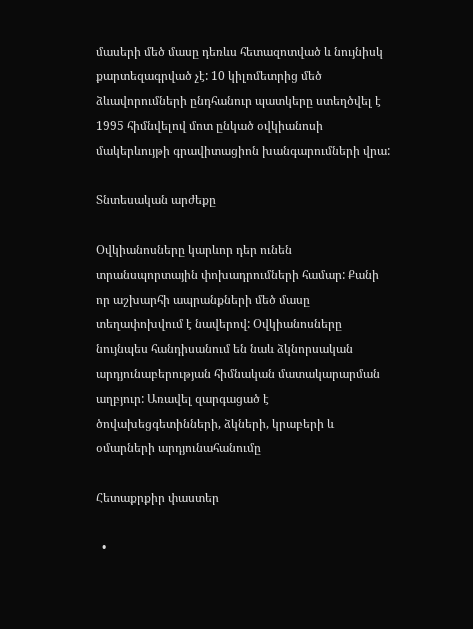մասերի մեծ մասը դեռևս հետազոտված և նույնիսկ քարտեզագրված չէ: 10 կիլոմետրից մեծ ձևավորումների ընդհանուր պատկերը ստեղծվել է 1995 հիմնվելով մոտ ընկած օվկիանոսի մակերևույթի գրավիտացիոն խանգարումների վրա:

Տնտեսական արժեքը

Օվկիանոսները կարևոր դեր ունեն տրանսպորտային փոխադրումների համար: Քանի որ աշխարհի ապրանքների մեծ մասը տեղափոխվում է նավերով: Օվկիանոսները նույնպես հանդիսանում են նաև ձկնորսական արդյունաբերության հիմնական մատակարարման աղբյուր: Առավել զարգացած է ծովախեցգետինների, ձկների, կրաբերի և օմարների արդյունահանումը

Հետաքրքիր փաստեր

  •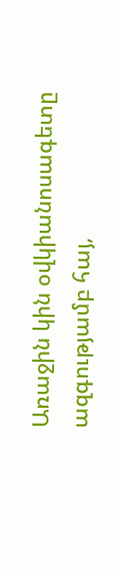Առաջին կին օվկիանոսագետը ազգությամբ հայ,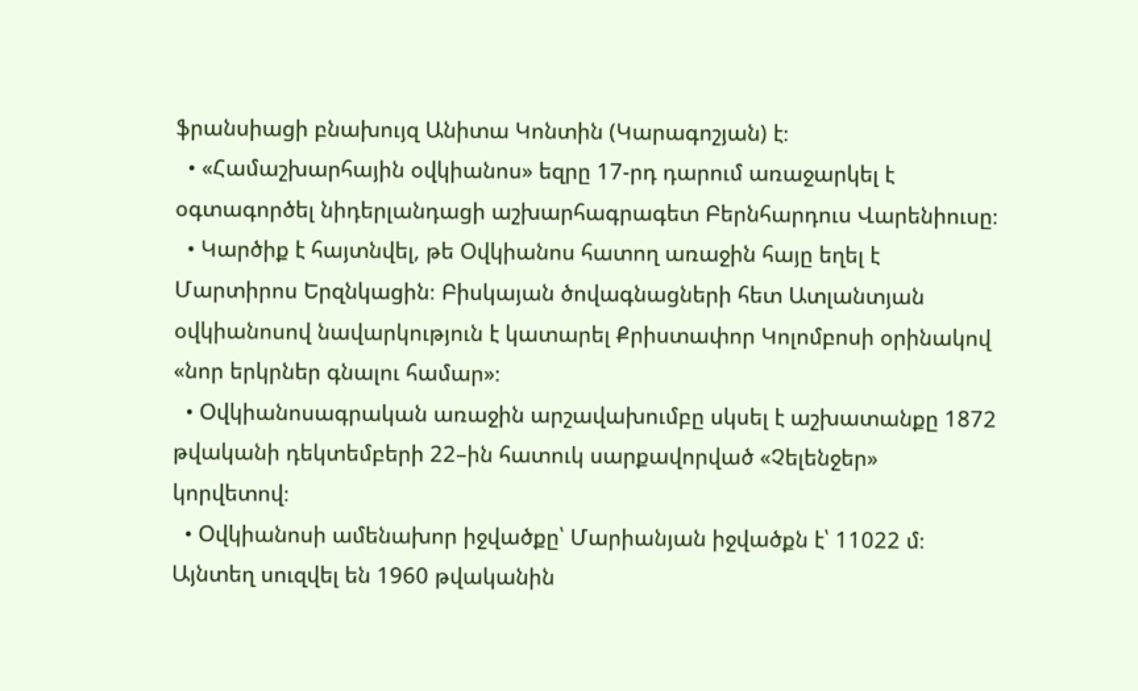ֆրանսիացի բնախույզ Անիտա Կոնտին (Կարագոշյան) է։
  • «Համաշխարհային օվկիանոս» եզրը 17-րդ դարում առաջարկել է օգտագործել նիդերլանդացի աշխարհագրագետ Բերնհարդուս Վարենիուսը։
  • Կարծիք է հայտնվել, թե Օվկիանոս հատող առաջին հայը եղել է Մարտիրոս Երզնկացին։ Բիսկայան ծովագնացների հետ Ատլանտյան օվկիանոսով նավարկություն է կատարել Քրիստափոր Կոլոմբոսի օրինակով «նոր երկրներ գնալու համար»։
  • Օվկիանոսագրական առաջին արշավախումբը սկսել է աշխատանքը 1872 թվականի դեկտեմբերի 22–ին հատուկ սարքավորված «Չելենջեր» կորվետով։
  • Օվկիանոսի ամենախոր իջվածքը՝ Մարիանյան իջվածքն է՝ 11022 մ։ Այնտեղ սուզվել են 1960 թվականին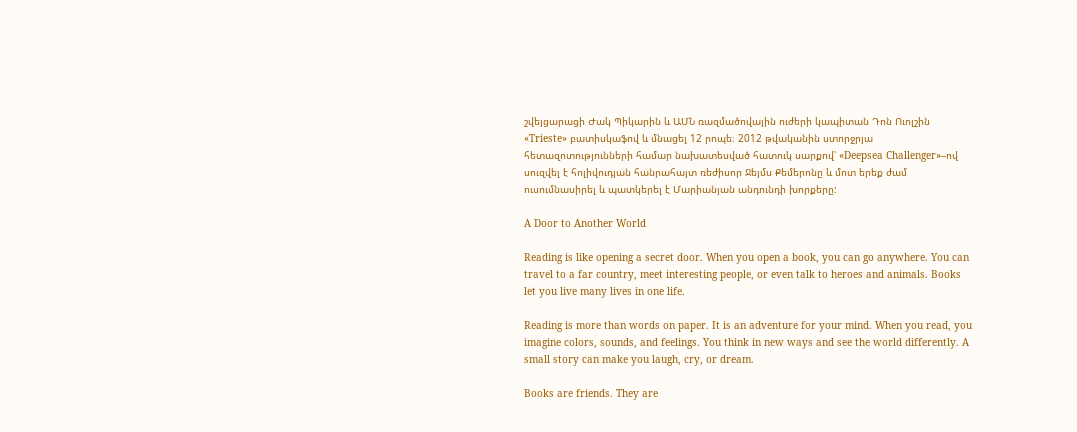շվեյցարացի Ժակ Պիկարին և ԱՄՆ ռազմածովային ուժերի կապիտան Դոն Ուոլշին «Trieste» բատիսկաֆով և մնացել 12 րոպե։ 2012 թվականին ստորջրյա հետազոտությունների համար նախատեսված հատուկ սարքով՝ «Deepsea Challenger»–ով սուզվել է հոլիվուդյան հանրահայտ ռեժիսոր Ջեյմս Քեմերոնը և մոտ երեք ժամ ուսումնասիրել և պատկերել է Մարիանյան անդունդի խորքերը:

A Door to Another World

Reading is like opening a secret door. When you open a book, you can go anywhere. You can travel to a far country, meet interesting people, or even talk to heroes and animals. Books let you live many lives in one life.

Reading is more than words on paper. It is an adventure for your mind. When you read, you imagine colors, sounds, and feelings. You think in new ways and see the world differently. A small story can make you laugh, cry, or dream.

Books are friends. They are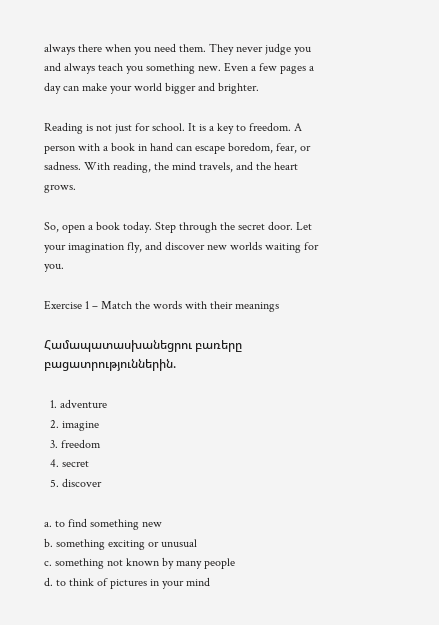always there when you need them. They never judge you and always teach you something new. Even a few pages a day can make your world bigger and brighter.

Reading is not just for school. It is a key to freedom. A person with a book in hand can escape boredom, fear, or sadness. With reading, the mind travels, and the heart grows.

So, open a book today. Step through the secret door. Let your imagination fly, and discover new worlds waiting for you.

Exercise 1 – Match the words with their meanings

Համապատասխանեցրու բառերը բացատրություններին.

  1. adventure
  2. imagine
  3. freedom
  4. secret
  5. discover

a. to find something new
b. something exciting or unusual
c. something not known by many people
d. to think of pictures in your mind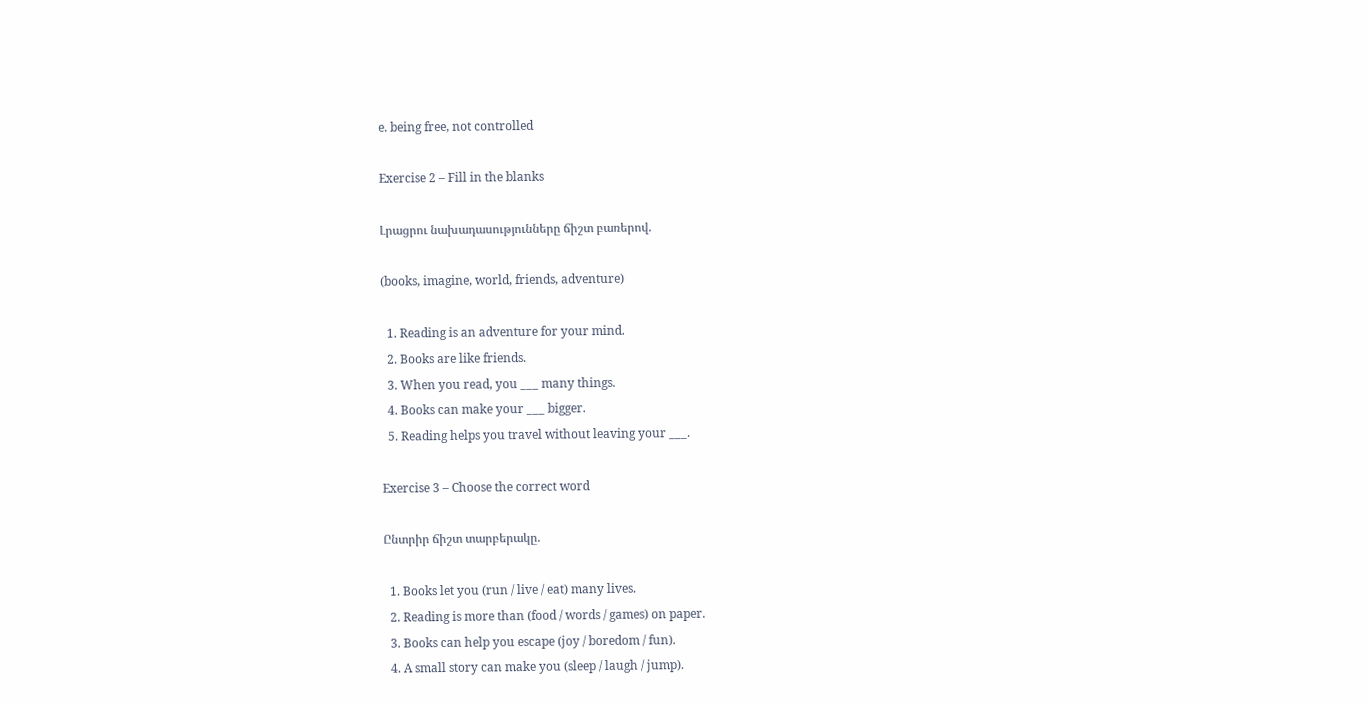e. being free, not controlled

Exercise 2 – Fill in the blanks

Լրացրու նախադասությունները ճիշտ բառերով.

(books, imagine, world, friends, adventure)

  1. Reading is an adventure for your mind.
  2. Books are like friends.
  3. When you read, you ___ many things.
  4. Books can make your ___ bigger.
  5. Reading helps you travel without leaving your ___.

Exercise 3 – Choose the correct word

Ընտրիր ճիշտ տարբերակը.

  1. Books let you (run / live / eat) many lives.
  2. Reading is more than (food / words / games) on paper.
  3. Books can help you escape (joy / boredom / fun).
  4. A small story can make you (sleep / laugh / jump).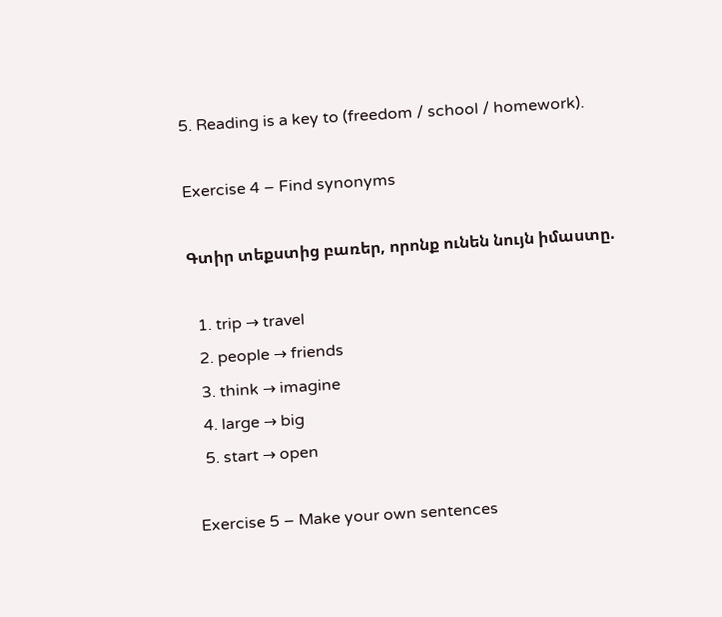5. Reading is a key to (freedom / school / homework).

Exercise 4 – Find synonyms

Գտիր տեքստից բառեր, որոնք ունեն նույն իմաստը.

  1. trip → travel
  2. people → friends
  3. think → imagine
  4. large → big
  5. start → open

Exercise 5 – Make your own sentences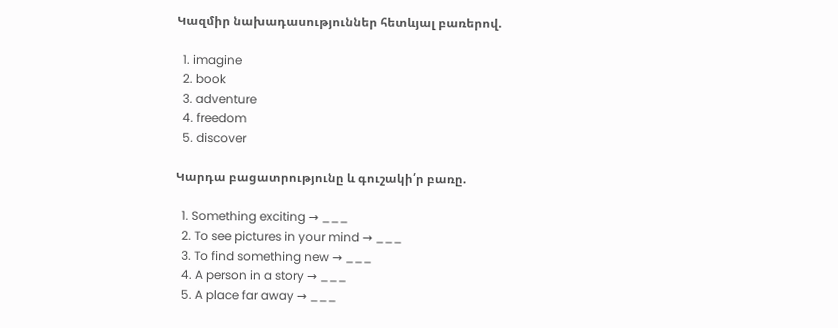Կազմիր նախադասություններ հետևյալ բառերով.

  1. imagine
  2. book
  3. adventure
  4. freedom
  5. discover

Կարդա բացատրությունը և գուշակի՛ր բառը.

  1. Something exciting → ___
  2. To see pictures in your mind → ___
  3. To find something new → ___
  4. A person in a story → ___
  5. A place far away → ___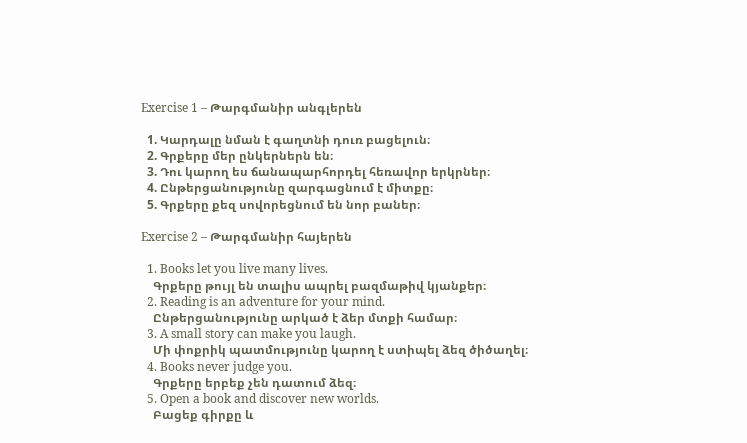Exercise 1 – Թարգմանիր անգլերեն

  1. Կարդալը նման է գաղտնի դուռ բացելուն։
  2. Գրքերը մեր ընկերներն են։
  3. Դու կարող ես ճանապարհորդել հեռավոր երկրներ։
  4. Ընթերցանությունը զարգացնում է միտքը։
  5. Գրքերը քեզ սովորեցնում են նոր բաներ։

Exercise 2 – Թարգմանիր հայերեն

  1. Books let you live many lives.
    Գրքերը թույլ են տալիս ապրել բազմաթիվ կյանքեր։
  2. Reading is an adventure for your mind.
    Ընթերցանությունը արկած է ձեր մտքի համար։
  3. A small story can make you laugh.
    Մի փոքրիկ պատմությունը կարող է ստիպել ձեզ ծիծաղել։
  4. Books never judge you.
    Գրքերը երբեք չեն դատում ձեզ։
  5. Open a book and discover new worlds.
    Բացեք գիրքը և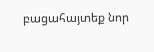բացահայտեք նոր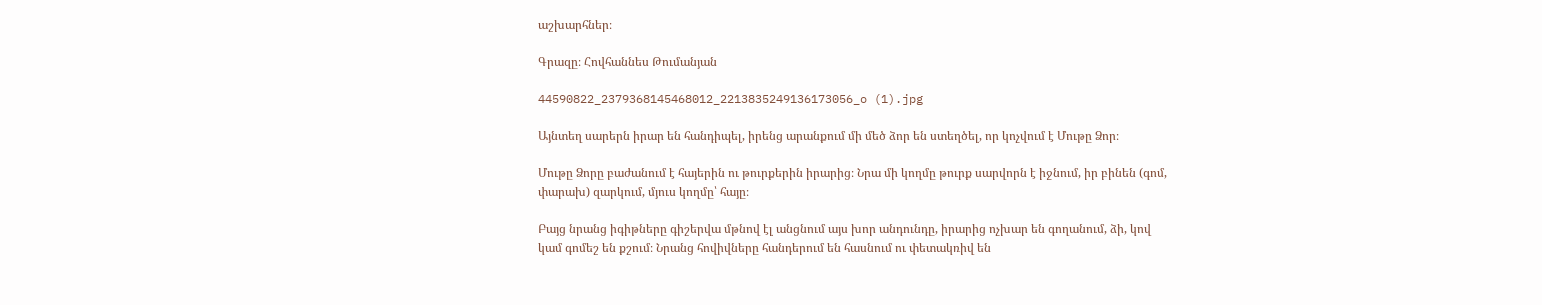աշխարհներ։

Գրազը։ Հովհաննես Թումանյան

44590822_2379368145468012_2213835249136173056_o (1).jpg

Այնտեղ սարերն իրար են հանդիպել, իրենց արանքում մի մեծ ձոր են ստեղծել, որ կոչվում է Մութը Ձոր։

Մութը Ձորը բաժանում է հայերին ու թուրքերին իրարից։ Նրա մի կողմը թուրք սարվորն է իջնում, իր բինեն (գոմ, փարախ) զարկում, մյուս կողմը՝ հայը։

Բայց նրանց իգիթները գիշերվա մթնով էլ անցնում այս խոր անդունդը, իրարից ոչխար են գողանում, ձի, կով կամ գոմեշ են քշում։ Նրանց հովիվները հանդերում են հասնում ու փետակռիվ են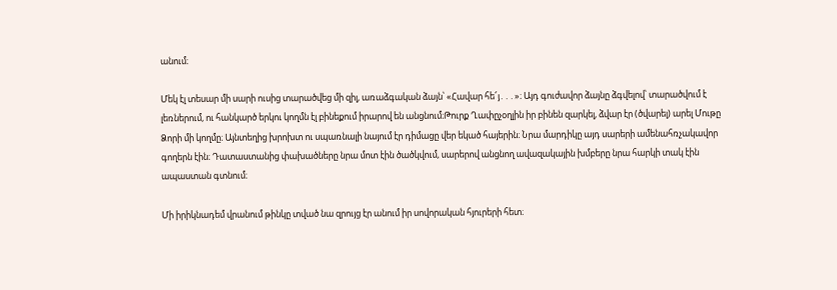անում։

Մեկ էլ տեսար մի սարի ուսից տարածվեց մի զիլ, առաձգական ձայն՝ «Հավար հե՜յ․․․»։ Այդ գուժավոր ձայնը ձգվելով՝ տարածվում է լեռներում, ու հանկարծ երկու կողմն էլ բինեքում իրարով են անցնում։Թուրք Ղափըչօղլին իր բինեն զարկել, ձվար էր (ծվարել) արել Մութը Ձորի մի կողմը։ Այնտեղից խրոխտ ու սպառնալի նայում էր դիմացը վեր եկած հայերին։ Նրա մարդիկը այդ սարերի ամենահռչակավոր գողերն էին։ Դատաստանից փախածները նրա մոտ էին ծածկվում, սարերով անցնող ավազակային խմբերը նրա հարկի տակ էին ապաստան գտնում։

Մի իրիկնադեմ վրանում թինկը տված նա զրույց էր անում իր սովորական հյուրերի հետ։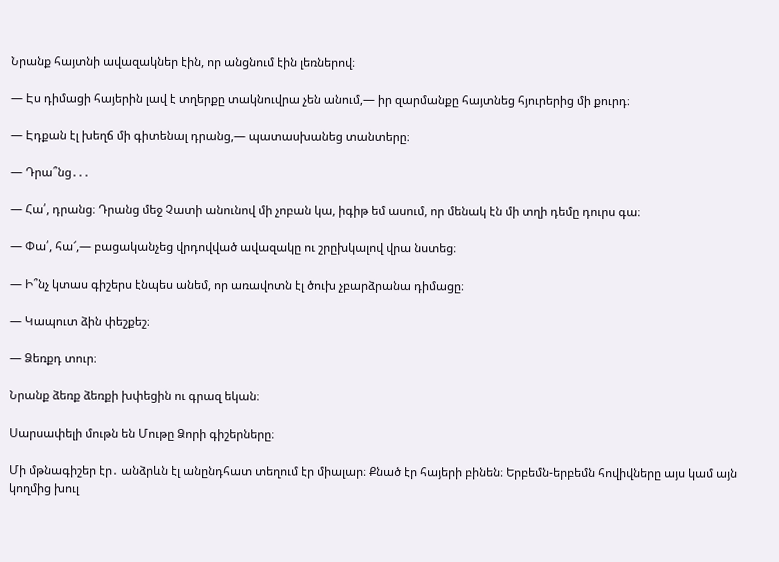Նրանք հայտնի ավազակներ էին, որ անցնում էին լեռներով։

— Էս դիմացի հայերին լավ է տղերքը տակնուվրա չեն անում,— իր զարմանքը հայտնեց հյուրերից մի քուրդ։

— Էդքան էլ խեղճ մի գիտենալ դրանց,— պատասխանեց տանտերը։

— Դրա՞նց․․․

— Հա՛, դրանց։ Դրանց մեջ Չատի անունով մի չոբան կա, իգիթ եմ ասում, որ մենակ էն մի տղի դեմը դուրս գա։

— Փա՛, հա՜,— բացականչեց վրդովված ավազակը ու շրըխկալով վրա նստեց։

— Ի՞նչ կտաս գիշերս էնպես անեմ, որ առավոտն էլ ծուխ չբարձրանա դիմացը։

— Կապուտ ձին փեշքեշ։

— Ձեռքդ տուր։

Նրանք ձեռք ձեռքի խփեցին ու գրազ եկան։

Սարսափելի մութն են Մութը Ձորի գիշերները։

Մի մթնագիշեր էր․ անձրևն էլ անընդհատ տեղում էր միալար։ Քնած էր հայերի բինեն։ Երբեմն-երբեմն հովիվները այս կամ այն կողմից խուլ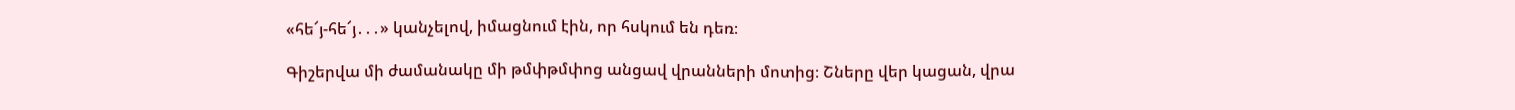«հե՜յ-հե՜յ․․․» կանչելով, իմացնում էին, որ հսկում են դեռ։

Գիշերվա մի ժամանակը մի թմփթմփոց անցավ վրանների մոտից։ Շները վեր կացան, վրա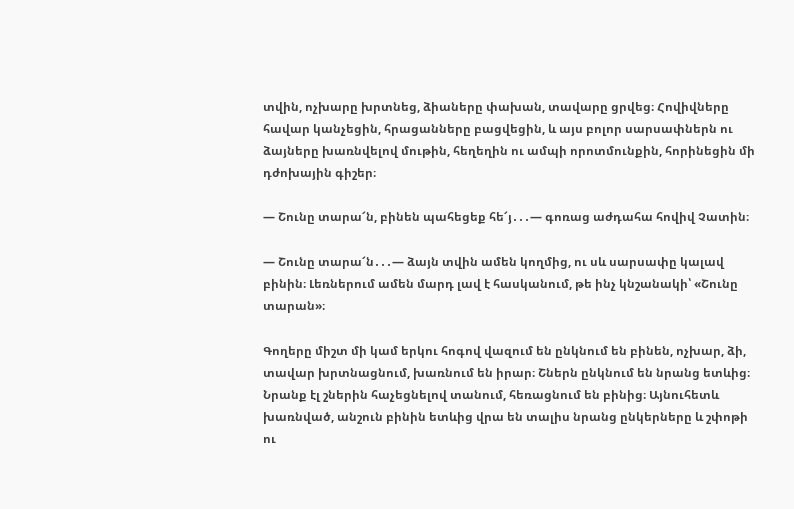տվին, ոչխարը խրտնեց, ձիաները փախան, տավարը ցրվեց։ Հովիվները հավար կանչեցին, հրացանները բացվեցին, և այս բոլոր սարսափներն ու ձայները խառնվելով մութին, հեղեղին ու ամպի որոտմունքին, հորինեցին մի դժոխային գիշեր։

— Շունը տարա՜ն, բինեն պահեցեք հե՜յ․․․― գոռաց աժդահա հովիվ Չատին։

— Շունը տարա՜ն․․․— ձայն տվին ամեն կողմից, ու սև սարսափը կալավ բինին։ Լեռներում ամեն մարդ լավ է հասկանում, թե ինչ կնշանակի՝ «Շունը տարան»։

Գողերը միշտ մի կամ երկու հոգով վազում են ընկնում են բինեն, ոչխար, ձի, տավար խրտնացնում, խառնում են իրար։ Շներն ընկնում են նրանց ետևից։ Նրանք էլ շներին հաչեցնելով տանում, հեռացնում են բինից։ Այնուհետև խառնված, անշուն բինին ետևից վրա են տալիս նրանց ընկերները և շփոթի ու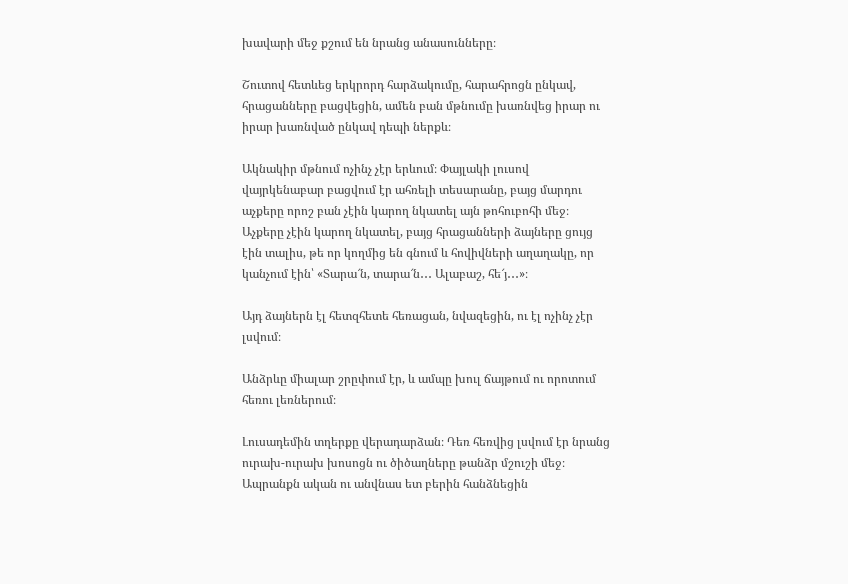խավարի մեջ քշում են նրանց անասունները։

Շուտով հետևեց երկրորդ հարձակումը, հարահրոցն ընկավ, հրացանները բացվեցին, ամեն բան մթնումը խառնվեց իրար ու իրար խառնված ընկավ դեպի ներքև։

Ակնակիր մթնում ոչինչ չէր երևում։ Փայլակի լուսով վայրկենաբար բացվում էր ահռելի տեսարանը, բայց մարդու աչքերը որոշ բան չէին կարող նկատել այն թոհուբոհի մեջ։ Աչքերը չէին կարող նկատել, բայց հրացանների ձայները ցույց էին տալիս, թե որ կողմից են գնում և հովիվների աղաղակը, որ կանչում էին՝ «Տարա՜ն, տարա՜ն․․․ Ալաբաշ, հե՜յ․․․»։

Այդ ձայներն էլ հետզհետե հեռացան, նվազեցին, ու էլ ոչինչ չէր լսվում։

Անձրևը միալար շրըփում էր, և ամպը խուլ ճայթում ու որոտում հեռու լեռներում։

Լուսադեմին տղերքը վերադարձան։ Դեռ հեռվից լսվում էր նրանց ուրախ-ուրախ խոսոցն ու ծիծաղները թանձր մշուշի մեջ։ Ապրանքն ական ու անվնաս ետ բերին հանձնեցին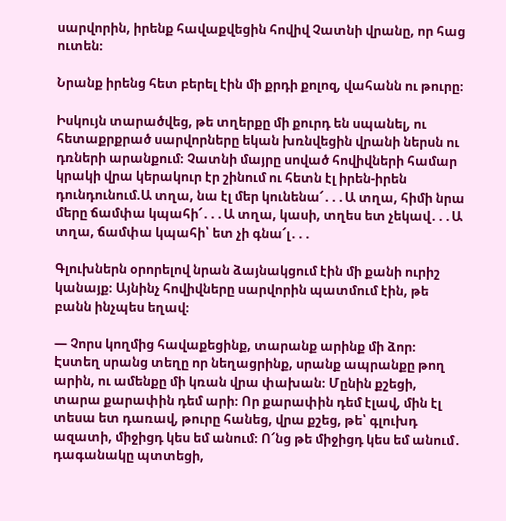սարվորին, իրենք հավաքվեցին հովիվ Չատնի վրանը, որ հաց ուտեն։

Նրանք իրենց հետ բերել էին մի քրդի քոլոզ, վահանն ու թուրը։

Իսկույն տարածվեց, թե տղերքը մի քուրդ են սպանել, ու հետաքրքրած սարվորները եկան խռնվեցին վրանի ներսն ու դռների արանքում։ Չատնի մայրը սոված հովիվների համար կրակի վրա կերակուր էր շինում ու հետն էլ իրեն-իրեն դունդունում.Ա տղա, նա էլ մեր կունենա՜․․․Ա տղա, հիմի նրա մերը ճամփա կպահի՜․․․Ա տղա, կասի, տղես ետ չեկավ․․․Ա տղա, ճամփա կպահի՝ ետ չի գնա՜լ․․․

Գլուխներն օրորելով նրան ձայնակցում էին մի քանի ուրիշ կանայք։ Այնինչ հովիվները սարվորին պատմում էին, թե բանն ինչպես եղավ։

— Չորս կողմից հավաքեցինք, տարանք արինք մի ձոր։ Էստեղ սրանց տեղը որ նեղացրինք, սրանք ապրանքը թող արին, ու ամենքը մի կռան վրա փախան։ Մընին քշեցի, տարա քարափին դեմ արի։ Որ քարափին դեմ էլավ, մին էլ տեսա ետ դառավ, թուրը հանեց, վրա քշեց, թե՝ գլուխդ ազատի, միջիցդ կես եմ անում։ Ո՜նց թե միջիցդ կես եմ անում․ դագանակը պտտեցի,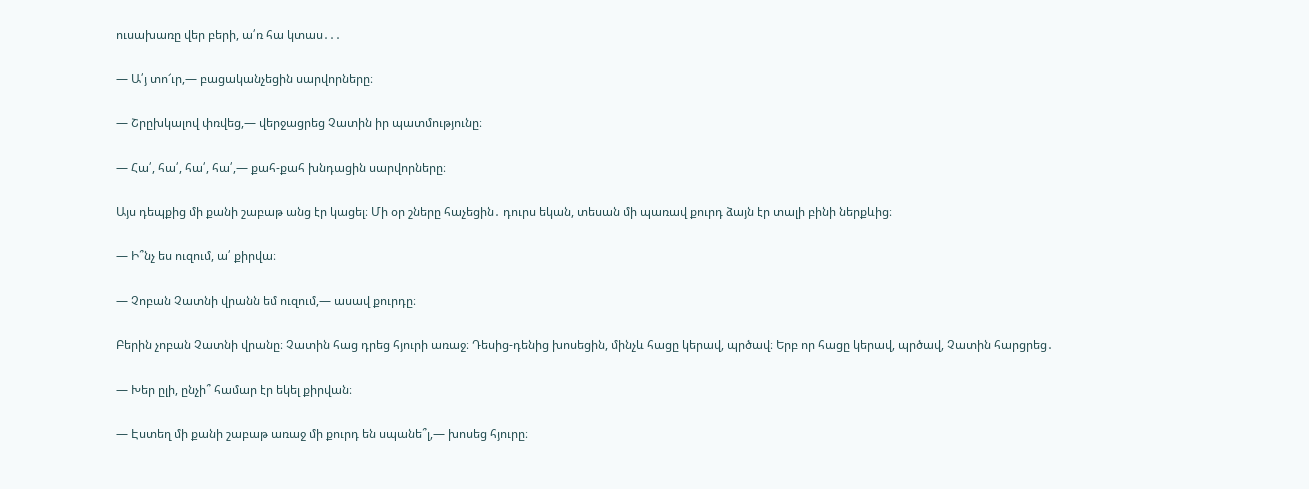ուսախառը վեր բերի, ա՛ռ հա կտաս․․․

— Ա՛յ տո՜ւր,— բացականչեցին սարվորները։

— Շրըխկալով փռվեց,— վերջացրեց Չատին իր պատմությունը։

— Հա՛, հա՛, հա՛, հա՛,— քահ-քահ խնդացին սարվորները։

Այս դեպքից մի քանի շաբաթ անց էր կացել։ Մի օր շները հաչեցին․ դուրս եկան, տեսան մի պառավ քուրդ ձայն էր տալի բինի ներքևից։

— Ի՞նչ ես ուզում, ա՛ քիրվա։

— Չոբան Չատնի վրանն եմ ուզում,— ասավ քուրդը։

Բերին չոբան Չատնի վրանը։ Չատին հաց դրեց հյուրի առաջ։ Դեսից-դենից խոսեցին, մինչև հացը կերավ, պրծավ։ Երբ որ հացը կերավ, պրծավ, Չատին հարցրեց․

— Խեր ըլի, ընչի՞ համար էր եկել քիրվան։

— Էստեղ մի քանի շաբաթ առաջ մի քուրդ են սպանե՞լ,— խոսեց հյուրը։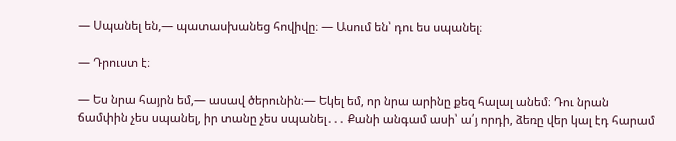— Սպանել են,— պատասխանեց հովիվը։ — Ասում են՝ դու ես սպանել։

— Դրուստ է։

— Ես նրա հայրն եմ,— ասավ ծերունին։— Եկել եմ, որ նրա արինը քեզ հալալ անեմ։ Դու նրան ճամփին չես սպանել, իր տանը չես սպանել․․․ Քանի անգամ ասի՝ ա՛յ որդի, ձեռը վեր կալ էդ հարամ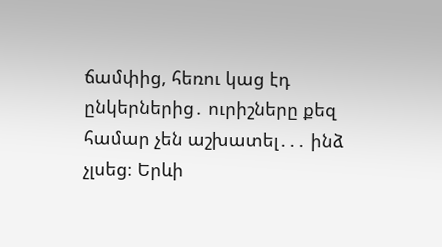ճամփից, հեռու կաց էդ ընկերներից․ ուրիշները քեզ համար չեն աշխատել․․․ ինձ չլսեց։ Երևի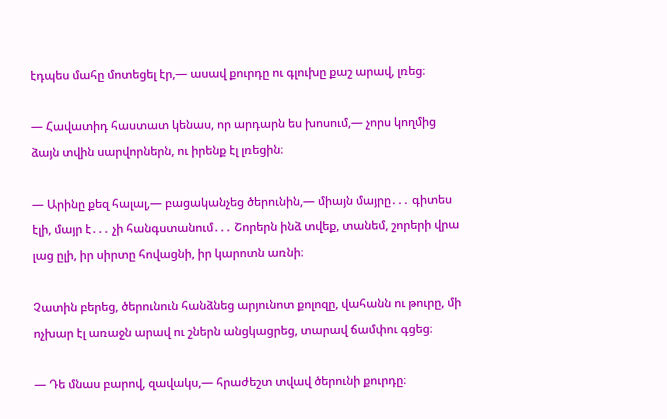էդպես մահը մոտեցել էր,— ասավ քուրդը ու գլուխը քաշ արավ, լռեց։

— Հավատիդ հաստատ կենաս, որ արդարն ես խոսում,— չորս կողմից ձայն տվին սարվորներն, ու իրենք էլ լռեցին։

— Արինը քեզ հալալ,— բացականչեց ծերունին,— միայն մայրը․․․ գիտես էլի, մայր է․․․ չի հանգստանում․․․ Շորերն ինձ տվեք, տանեմ, շորերի վրա լաց ըլի, իր սիրտը հովացնի, իր կարոտն առնի։

Չատին բերեց, ծերունուն հանձնեց արյունոտ քոլոզը, վահանն ու թուրը, մի ոչխար էլ առաջն արավ ու շներն անցկացրեց, տարավ ճամփու գցեց։

— Դե մնաս բարով, զավակս,— հրաժեշտ տվավ ծերունի քուրդը։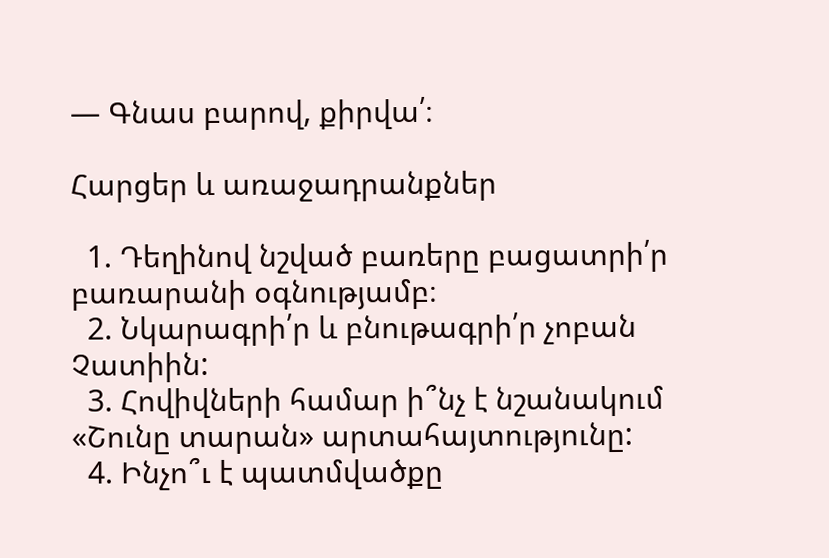— Գնաս բարով, քիրվա՛։

Հարցեր և առաջադրանքներ

  1. Դեղինով նշված բառերը բացատրի՛ր բառարանի օգնությամբ։
  2. Նկարագրի՛ր և բնութագրի՛ր չոբան Չատիին:
  3. Հովիվների համար ի՞նչ է նշանակում «Շունը տարան» արտահայտությունը:
  4. Ինչո՞ւ է պատմվածքը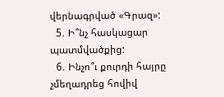վերնագրված «Գրազ»:
  5. Ի՞նչ հասկացար պատմվածքից:
  6. Ինչո՞ւ քուրդի հայրը չմեղադրեց հովիվ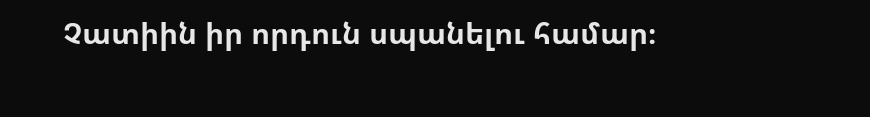Չատիին իր որդուն սպանելու համար։